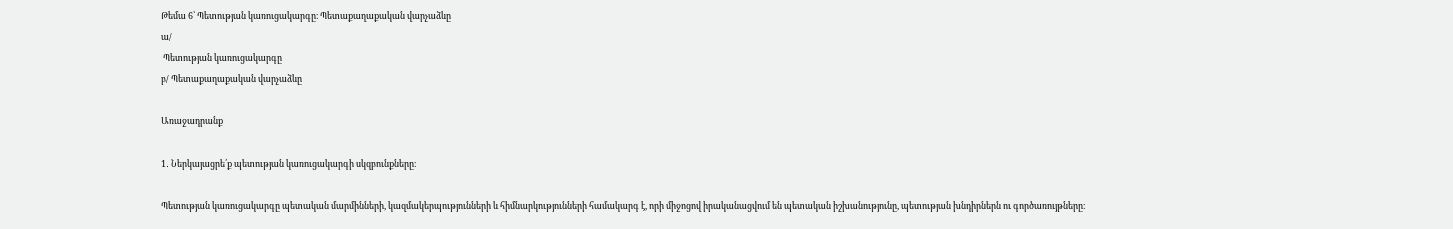Թեմա 6՝ Պետության կառուցակարգը։ Պետաքաղաքական վարչաձևը
ա/
 Պետության կառուցակարգը
բ/ Պետաքաղաքական վարչաձևը

Առաջադրանք

1․ Ներկայացրե՛ք պետության կառուցակարգի սկզբունքները։

Պետության կառուցակարգը պետական մարմինների, կազմակերպությունների և հիմնարկությունների համակարգ է, որի միջոցով իրականացվում են պետական իշխանությունը, պետության խնդիրներն ու գործառույթները։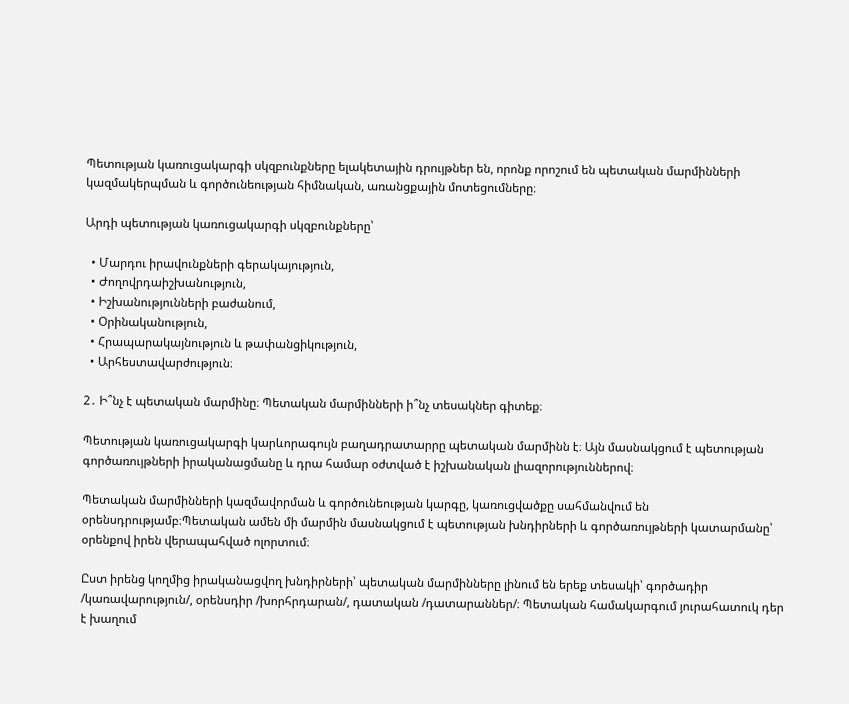Պետության կառուցակարգի սկզբունքները ելակետային դրույթներ են, որոնք որոշում են պետական մարմինների կազմակերպման և գործունեության հիմնական, առանցքային մոտեցումները։

Արդի պետության կառուցակարգի սկզբունքները՝

  • Մարդու իրավունքների գերակայություն,
  • Ժողովրդաիշխանություն,
  • Իշխանությունների բաժանում,
  • Օրինականություն,
  • Հրապարակայնություն և թափանցիկություն,
  • Արհեստավարժություն։

2․ Ի՞նչ է պետական մարմինը։ Պետական մարմինների ի՞նչ տեսակներ գիտեք։

Պետության կառուցակարգի կարևորագույն բաղադրատարրը պետական մարմինն է։ Այն մասնակցում է պետության գործառույթների իրականացմանը և դրա համար օժտված է իշխանական լիազորություններով։

Պետական մարմինների կազմավորման և գործունեության կարգը, կառուցվածքը սահմանվում են օրենսդրությամբ։Պետական ամեն մի մարմին մասնակցում է պետության խնդիրների և գործառույթների կատարմանը՝ օրենքով իրեն վերապահված ոլորտում։

Ըստ իրենց կողմից իրականացվող խնդիրների՝ պետական մարմինները լինում են երեք տեսակի՝ գործադիր /կառավարություն/, օրենսդիր /խորհրդարան/, դատական /դատարաններ/։ Պետական համակարգում յուրահատուկ դեր է խաղում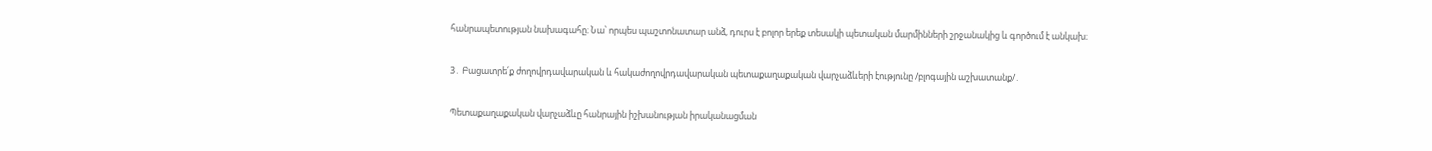հանրապետության նախագահը։ Նա՝ որպես պաշտոնատար անձ, դուրս է բոլոր երեք տեսակի պետական մարմինների շրջանակից և գործում է անկախ։

3․ Բացատրե՛ք ժողովրդավարական և հակաժողովրդավարական պետաքաղաքական վարչաձևերի էությունը /բլոգային աշխատանք/․

Պետաքաղաքական վարչաձևը հանրային իշխանության իրականացման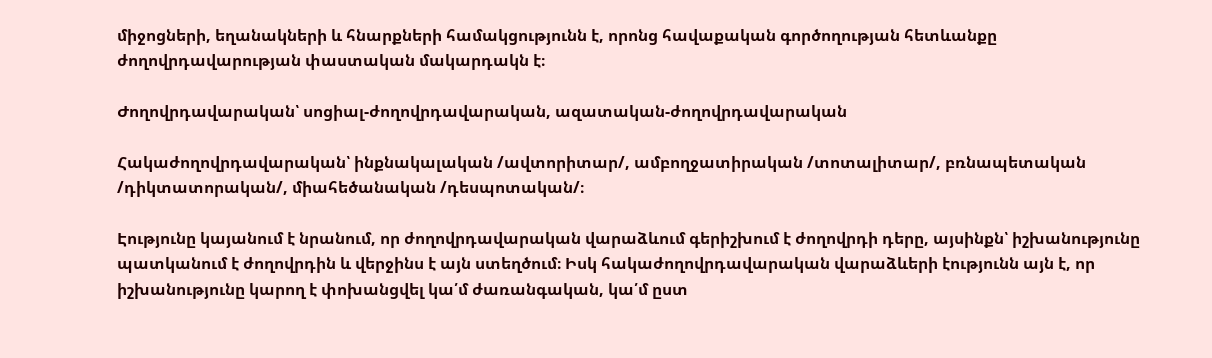միջոցների, եղանակների և հնարքների համակցությունն է, որոնց հավաքական գործողության հետևանքը ժողովրդավարության փաստական մակարդակն է։

Ժողովրդավարական՝ սոցիալ-ժողովրդավարական, ազատական-ժողովրդավարական

Հակաժողովրդավարական՝ ինքնակալական /ավտորիտար/, ամբողջատիրական /տոտալիտար/, բռնապետական /դիկտատորական/, միահեծանական /դեսպոտական/։

Էությունը կայանում է նրանում, որ ժողովրդավարական վարաձևում գերիշխում է ժողովրդի դերը, այսինքն՝ իշխանությունը պատկանում է ժողովրդին և վերջինս է այն ստեղծում։ Իսկ հակաժողովրդավարական վարաձևերի էությունն այն է, որ իշխանությունը կարող է փոխանցվել կա՛մ ժառանգական, կա՛մ ըստ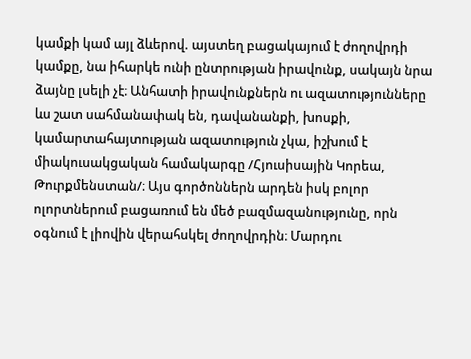կամքի կամ այլ ձևերով. այստեղ բացակայում է ժողովրդի կամքը, նա իհարկե ունի ընտրության իրավունք, սակայն նրա ձայնը լսելի չէ։ Անհատի իրավունքներն ու ազատությունները ևս շատ սահմանափակ են, դավանանքի, խոսքի, կամարտահայտության ազատություն չկա, իշխում է միակուսակցական համակարգը /Հյուսիսային Կորեա, Թուրքմենստան/։ Այս գործոններն արդեն իսկ բոլոր ոլորտներում բացառում են մեծ բազմազանությունը, որն օգնում է լիովին վերահսկել ժողովրդին։ Մարդու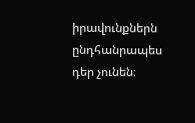իրավունքներն ընդհանրապես դեր չունեն։